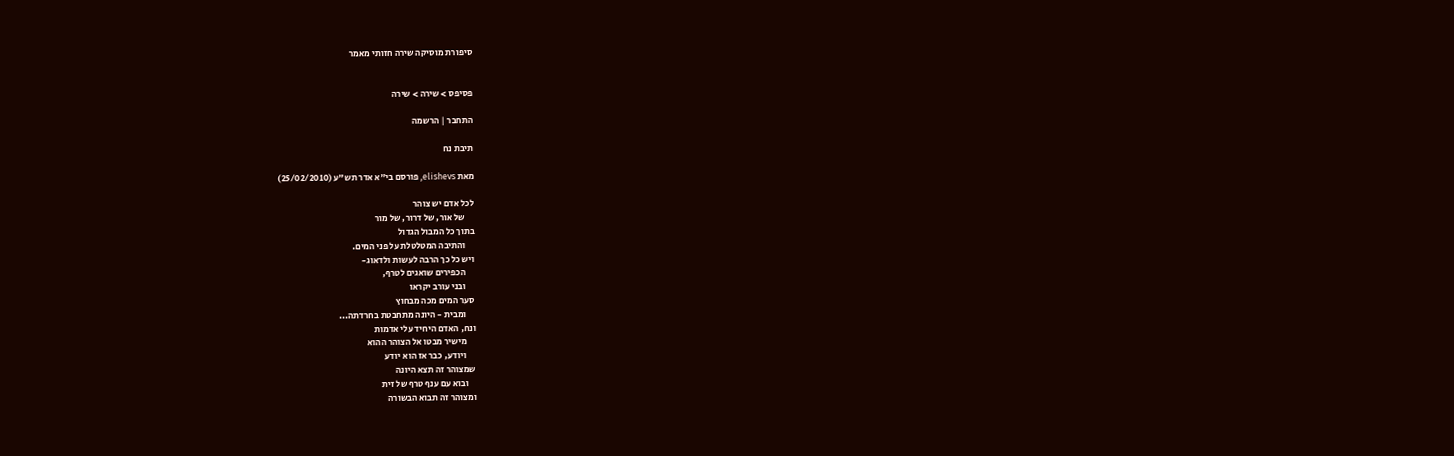סיפורת מוסיקה שירה חזותי מאמר


פסיפס > שירה > שירה

התחבר | הרשמה

תיבת נח

מאת elishevs, פורסם בי"א אדר תש"ע (25/02/2010)

לכל אדם יש צוהר
     של אור, של דרור, של מור
בתוך כל המבול הגדול
     והתיבה המטלטלת על פני המים.
ויש כל כך הרבה לעשות ולדאוג-
     הכפירים שואגים לטרף,
     ובני עורב יקראו
סער המים מכה מבחוץ
     ומבית - היונה מתחבטת בחרדתה...
ונח, האדם היחיד עלי אדמות
     מישיר מבטו אל הצוהר ההוא
     ויודע, כבר אז הוא יודע
שמצוהר זה תצא היונה
    ובוא עם ענף טרף של זית
ומצוהר זה תבוא הבשורה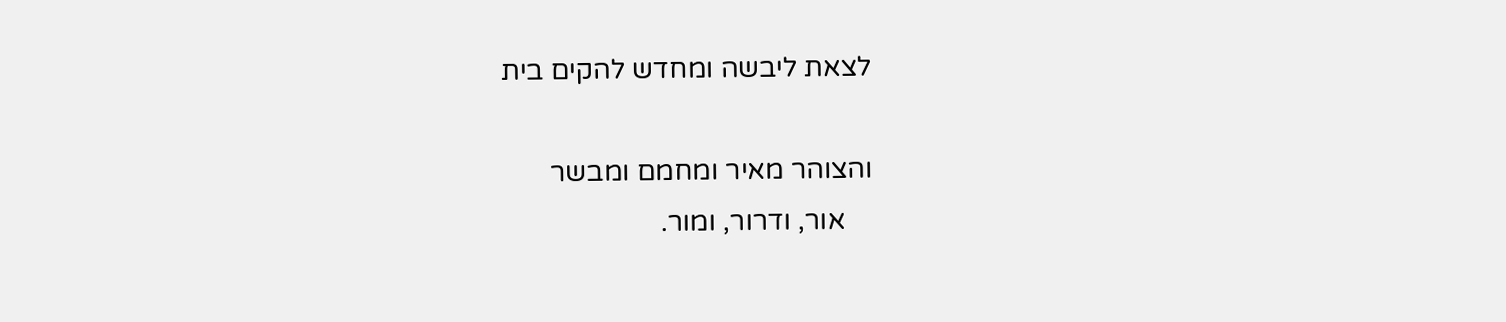לצאת ליבשה ומחדש להקים בית

והצוהר מאיר ומחמם ומבשר
    אור, ודרור, ומור.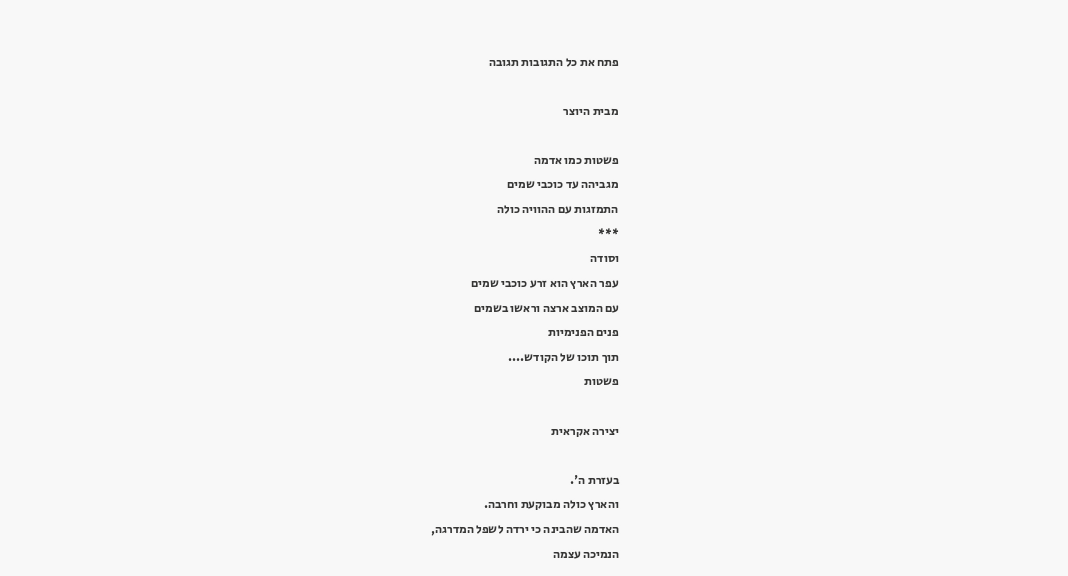פתח את כל התגובות תגובה

מבית היוצר

פשטות כמו אדמה
מגביהה עד כוכבי שמים
התמזגות עם ההוויה כולה
***
וסודה
עפר הארץ הוא זרע כוכבי שמים
עם המוצב ארצה וראשו בשמים
פנים הפנימיות
תוך תוכו של הקודש....
פשטות

יצירה אקראית

בעזרת ה'.
והארץ כולה מבוקעת וחרבה.
האדמה שהבינה כי ירדה לשפל המדרגה,
הנמיכה עצמה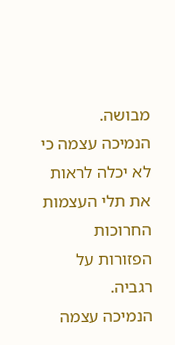מבושה.
הנמיכה עצמה כי לא יכלה לראות
את תלי העצמות החרוכות הפזורות על רגביה.
הנמיכה עצמה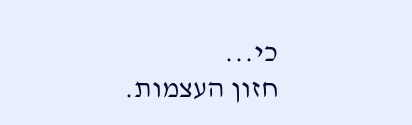כי...
חזון העצמות.